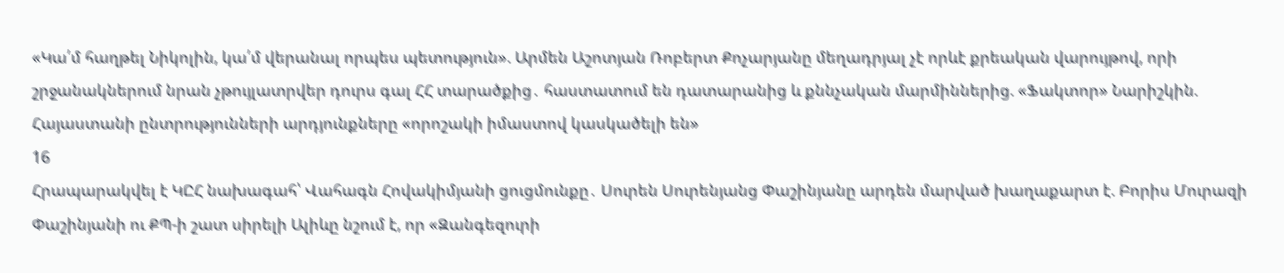«Կա՛մ հաղթել Նիկոլին, կա՛մ վերանալ որպես պետություն». Արմեն Աշոտյան Ռոբերտ Քոչարյանը մեղադրյալ չէ որևէ քրեական վարույթով, որի շրջանակներում նրան չթույլատրվեր դուրս գալ ՀՀ տարածքից․ հաստատում են դատարանից և քննչական մարմիններից. «Ֆակտոր» Նարիշկին. Հայաստանի ընտրությունների արդյունքները «որոշակի իմաստով կասկածելի են»
16
Հրապարակվել է ԿԸՀ նախագահ՝ Վահագն Հովակիմյանի ցուցմունքը․ Սուրեն Սուրենյանց Փաշինյանը արդեն մարված խաղաքարտ է. Բորիս Մուրազի Փաշինյանի ու ՔՊ-ի շատ սիրելի Ալիևը նշում է, որ «Զանգեզուրի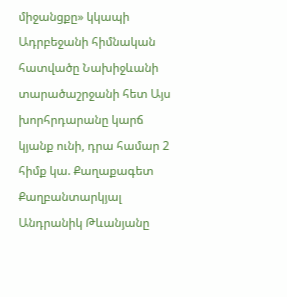միջանցքը» կկապի Ադրբեջանի հիմնական հատվածը Նախիջևանի տարածաշրջանի հետ Այս խորհրդարանը կարճ կյանք ունի, դրա համար 2 հիմք կա. Քաղաքագետ Քաղբանտարկյալ Անդրանիկ Թևանյանը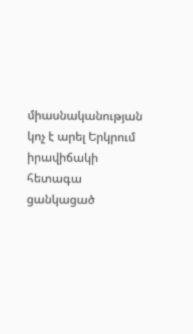միասնականության կոչ է արել Երկրում իրավիճակի հետագա ցանկացած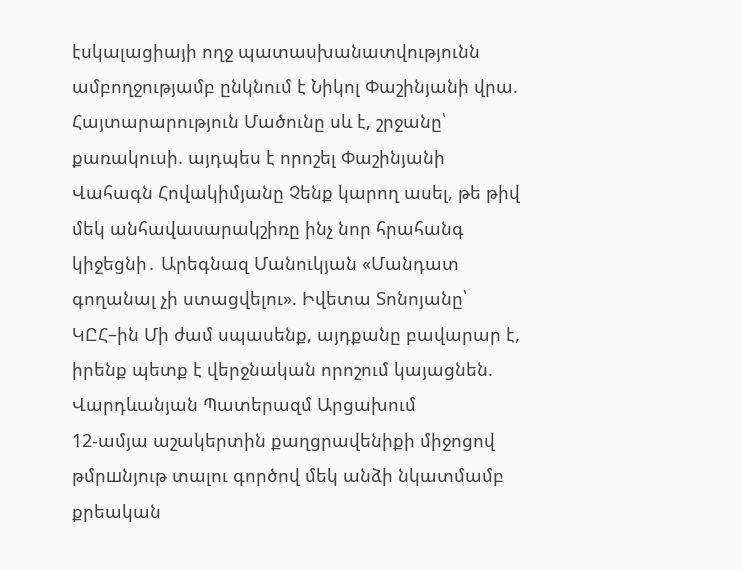էսկալացիայի ողջ պատասխանատվությունն ամբողջությամբ ընկնում է Նիկոլ Փաշինյանի վրա. Հայտարարություն Մածունը սև է, շրջանը՝ քառակուսի. այդպես է որոշել Փաշինյանի Վահագն Հովակիմյանը Չենք կարող ասել, թե թիվ մեկ անհավասարակշիռը ինչ նոր հրահանգ կիջեցնի․ Արեգնազ Մանուկյան «Մանդատ գողանալ չի ստացվելու». Իվետա Տոնոյանը՝ ԿԸՀ–ին Մի ժամ սպասենք, այդքանը բավարար է, իրենք պետք է վերջնական որոշում կայացնեն. Վարդևանյան Պատերազմ Արցախում
12-ամյա աշակերտին քաղցրավենիքի միջոցով թմրшնյութ տալու գործով մեկ անձի նկատմամբ քրեական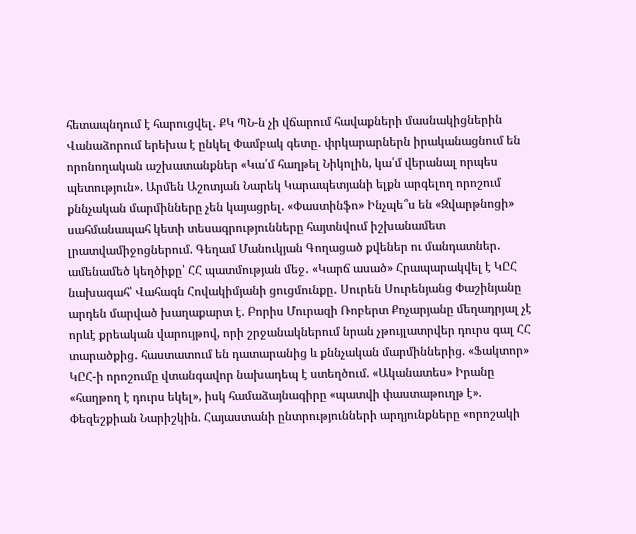հետապնդում է հարուցվել․ ՔԿ ՊՆ-ն չի վճարում հավաքների մասնակիցներին Վանաձորում երեխա է ընկել Փամբակ գետը․ փրկարարներն իրականացնում են որոնողական աշխատանքներ «Կա՛մ հաղթել Նիկոլին, կա՛մ վերանալ որպես պետություն». Արմեն Աշոտյան Նարեկ Կարապետյանի ելքն արգելող որոշում քննչական մարմինները չեն կայացրել. «Փաստինֆո» Ինչպե՞ս են «Զվարթնոցի» սահմանապահ կետի տեսագրությունները հայտնվում իշխանամետ լրատվամիջոցներում. Գեղամ Մանուկյան Գողացած քվեներ ու մանդատներ․ ամենամեծ կեղծիքը՝ ՀՀ պատմության մեջ․ «Կարճ ասած» Հրապարակվել է ԿԸՀ նախագահ՝ Վահագն Հովակիմյանի ցուցմունքը․ Սուրեն Սուրենյանց Փաշինյանը արդեն մարված խաղաքարտ է. Բորիս Մուրազի Ռոբերտ Քոչարյանը մեղադրյալ չէ որևէ քրեական վարույթով, որի շրջանակներում նրան չթույլատրվեր դուրս գալ ՀՀ տարածքից․ հաստատում են դատարանից և քննչական մարմիններից. «Ֆակտոր» ԿԸՀ-ի որոշումը վտանգավոր նախադեպ է ստեղծում. «Ականատես» Իրանը «հաղթող է դուրս եկել», իսկ համաձայնագիրը «պատվի փաստաթուղթ է». Փեզեշքիան Նարիշկին. Հայաստանի ընտրությունների արդյունքները «որոշակի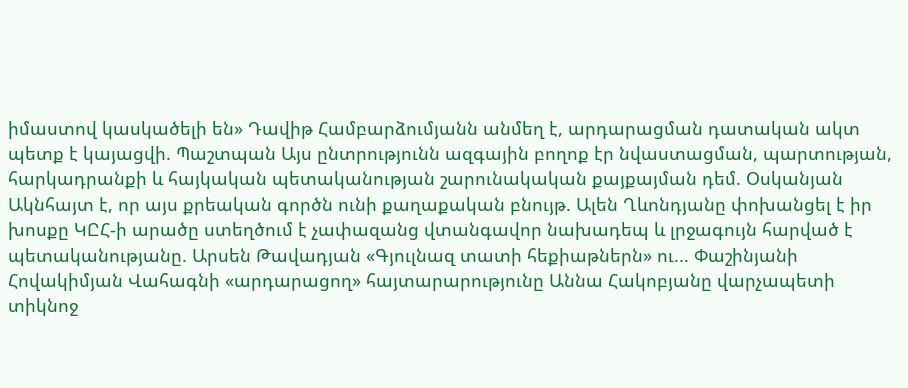իմաստով կասկածելի են» Դավիթ Համբարձումյանն անմեղ է, արդարացման դատական ակտ պետք է կայացվի. Պաշտպան Այս ընտրությունն ազգային բողոք էր նվաստացման, պարտության, հարկադրանքի և հայկական պետականության շարունակական քայքայման դեմ. Օսկանյան Ակնհայտ է, որ այս քրեական գործն ունի քաղաքական բնույթ. Ալեն Ղևոնդյանը փոխանցել է իր խոսքը ԿԸՀ-ի արածը ստեղծում է չափազանց վտանգավոր նախադեպ և լրջագույն հարված է պետականությանը. Արսեն Թավադյան «Գյուլնազ տատի հեքիաթներն» ու... Փաշինյանի Հովակիմյան Վահագնի «արդարացող» հայտարարությունը Աննա Հակոբյանը վարչապետի տիկնոջ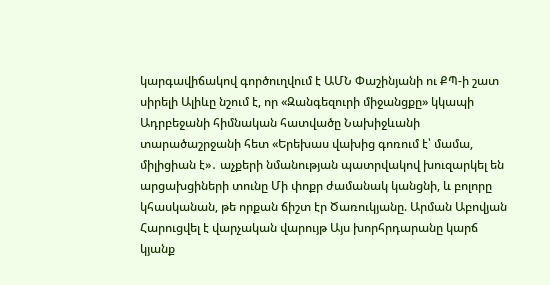կարգավիճակով գործուղվում է ԱՄՆ Փաշինյանի ու ՔՊ-ի շատ սիրելի Ալիևը նշում է, որ «Զանգեզուրի միջանցքը» կկապի Ադրբեջանի հիմնական հատվածը Նախիջևանի տարածաշրջանի հետ «Երեխաս վախից գոռում է՝ մամա, միլիցիան է»․ աչքերի նմանության պատրվակով խուզարկել են արցախցիների տունը Մի փոքր ժամանակ կանցնի, և բոլորը կհասկանան, թե որքան ճիշտ էր Ծառուկյանը. Արման Աբովյան Հարուցվել է վարչական վարույթ Այս խորհրդարանը կարճ կյանք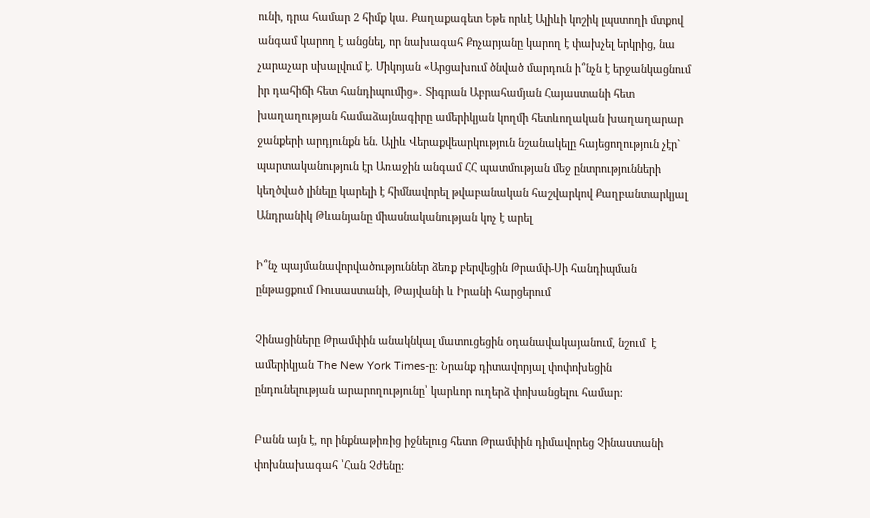ունի, դրա համար 2 հիմք կա. Քաղաքագետ Եթե որևէ Ալիևի կոշիկ լպստողի մտքով անգամ կարող է անցնել, որ նախագահ Քոչարյանը կարող է փախչել երկրից, նա չարաչար սխալվում է. Միկոյան «Արցախում ծնված մարդուն ի՞նչն է երջանկացնում իր դահիճի հետ հանդիպումից»․ Տիգրան Աբրահամյան Հայաստանի հետ խաղաղության համաձայնագիրը ամերիկյան կողմի հետևողական խաղաղարար ջանքերի արդյունքն են. Ալիև Վերաքվեարկություն նշանակելը հայեցողություն չէր` պարտականություն էր Առաջին անգամ ՀՀ պատմության մեջ ընտրությունների կեղծված լինելը կարելի է հիմնավորել թվաբանական հաշվարկով Քաղբանտարկյալ Անդրանիկ Թևանյանը միասնականության կոչ է արել

Ի՞նչ պայմանավորվածություններ ձեռք բերվեցին Թրամփ-Սի հանդիպման ընթացքում Ռուսաստանի, Թայվանի և Իրանի հարցերում

Չինացիները Թրամփին անակնկալ մատուցեցին օդանավակայանում, նշում  է ամերիկյան The New York Times-ը։ Նրանք դիտավորյալ փոփոխեցին ընդունելության արարողությունը՝ կարևոր ուղերձ փոխանցելու համար:

Բանն այն է, որ ինքնաթիռից իջնելուց հետո Թրամփին դիմավորեց Չինաստանի փոխնախագահ ՝Հան Չժենը: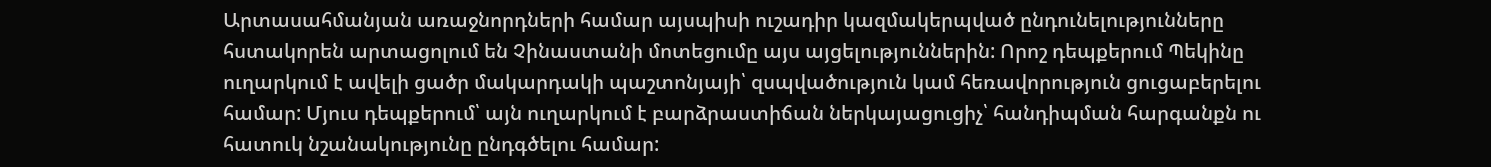Արտասահմանյան առաջնորդների համար այսպիսի ուշադիր կազմակերպված ընդունելությունները հստակորեն արտացոլում են Չինաստանի մոտեցումը այս այցելություններին: Որոշ դեպքերում Պեկինը ուղարկում է ավելի ցածր մակարդակի պաշտոնյայի՝ զսպվածություն կամ հեռավորություն ցուցաբերելու համար: Մյուս դեպքերում՝ այն ուղարկում է բարձրաստիճան ներկայացուցիչ՝ հանդիպման հարգանքն ու հատուկ նշանակությունը ընդգծելու համար: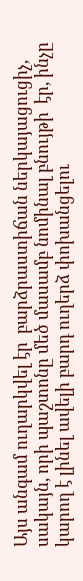Այս անգամ ուղարկվել էր  բարձրաստիճան ներկայացուցիչ, սակայն, որի պաշտոնը մեծ մասամբ նոմինալ բնույթի  էր, ինչը կարող է լինել ավելի բարդ ուղերձ փոխանցելու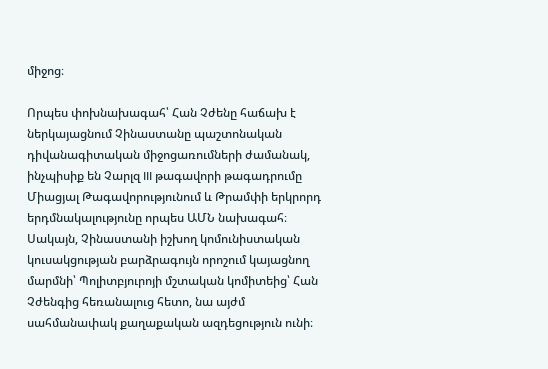միջոց։

Որպես փոխնախագահ՝ Հան Չժենը հաճախ է ներկայացնում Չինաստանը պաշտոնական դիվանագիտական միջոցառումների ժամանակ, ինչպիսիք են Չարլզ III թագավորի թագադրումը Միացյալ Թագավորությունում և Թրամփի երկրորդ երդմնակալությունը որպես ԱՄՆ նախագահ։ Սակայն, Չինաստանի իշխող կոմունիստական կուսակցության բարձրագույն որոշում կայացնող մարմնի՝ Պոլիտբյուրոյի մշտական կոմիտեից՝ Հան Չժենգից հեռանալուց հետո, նա այժմ սահմանափակ քաղաքական ազդեցություն ունի։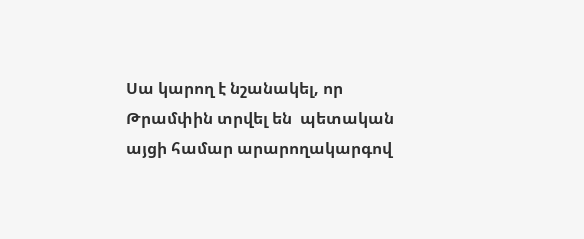Սա կարող է նշանակել, որ Թրամփին տրվել են  պետական այցի համար արարողակարգով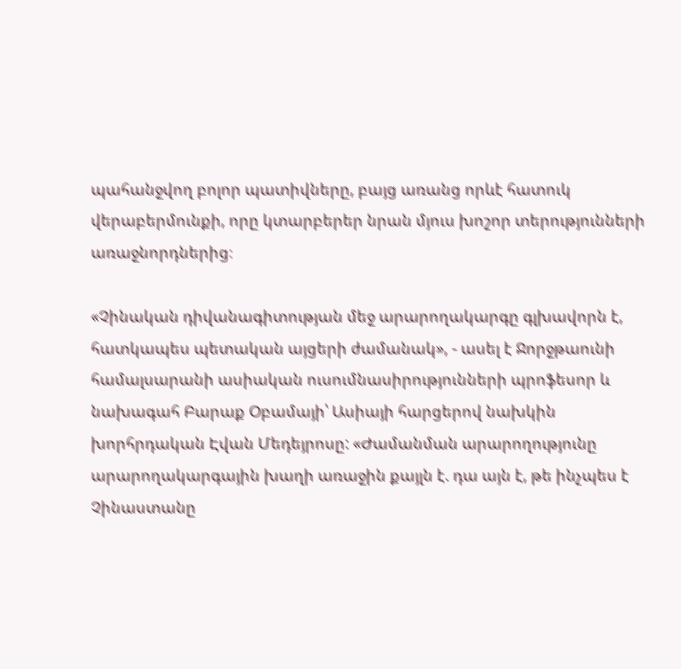պահանջվող բոլոր պատիվները, բայց առանց որևէ հատուկ վերաբերմունքի, որը կտարբերեր նրան մյուս խոշոր տերությունների առաջնորդներից։

«Չինական դիվանագիտության մեջ արարողակարգը գլխավորն է, հատկապես պետական այցերի ժամանակ», - ասել է Ջորջթաունի համալսարանի ասիական ուսումնասիրությունների պրոֆեսոր և նախագահ Բարաք Օբամայի՝ Ասիայի հարցերով նախկին խորհրդական Էվան Մեդեյրոսը: «Ժամանման արարողությունը արարողակարգային խաղի առաջին քայլն է. դա այն է, թե ինչպես է Չինաստանը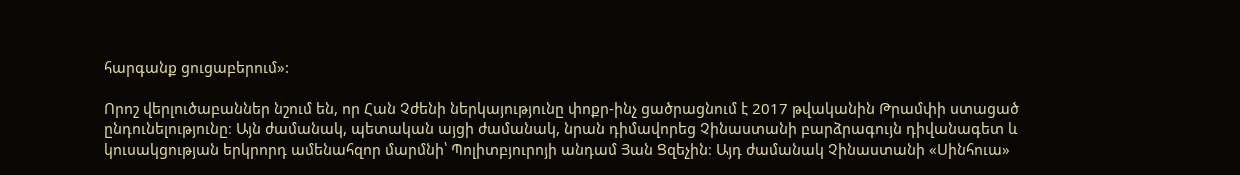հարգանք ցուցաբերում»:

Որոշ վերլուծաբաններ նշում են, որ Հան Չժենի ներկայությունը փոքր-ինչ ցածրացնում է 2017 թվականին Թրամփի ստացած ընդունելությունը։ Այն ժամանակ, պետական այցի ժամանակ, նրան դիմավորեց Չինաստանի բարձրագույն դիվանագետ և կուսակցության երկրորդ ամենահզոր մարմնի՝ Պոլիտբյուրոյի անդամ Յան Ցզեչին։ Այդ ժամանակ Չինաստանի «Սինհուա»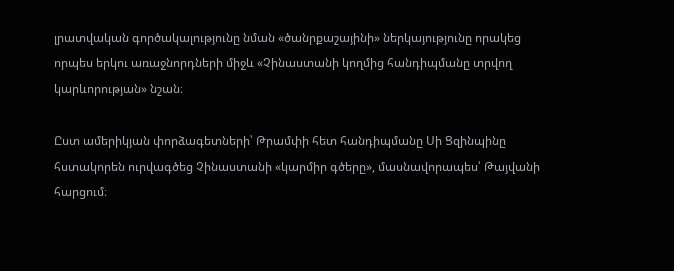լրատվական գործակալությունը նման «ծանրքաշայինի» ներկայությունը որակեց որպես երկու առաջնորդների միջև «Չինաստանի կողմից հանդիպմանը տրվող կարևորության» նշան։

Ըստ ամերիկյան փորձագետների՝ Թրամփի հետ հանդիպմանը Սի Ցզինպինը հստակորեն ուրվագծեց Չինաստանի «կարմիր գծերը», մասնավորապես՝ Թայվանի հարցում։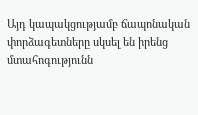Այդ կապակցությամբ ճապոնական փորձագետները սկսել են իրենց մտահոգությունն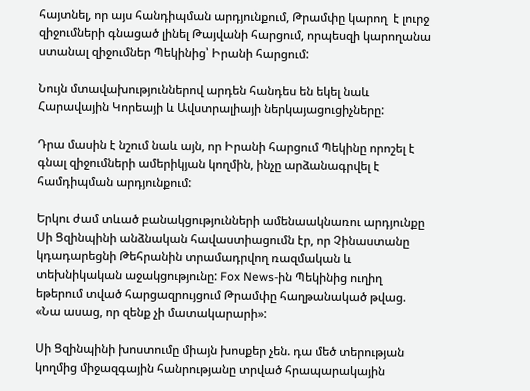հայտնել, որ այս հանդիպման արդյունքում, Թրամփը կարող  է լուրջ զիջումների գնացած լինել Թայվանի հարցում, որպեսզի կարողանա ստանալ զիջումներ Պեկինից՝ Իրանի հարցում:

Նույն մտավախություններով արդեն հանդես են եկել նաև Հարավային Կորեայի և Ավստրալիայի ներկայացուցիչները:

Դրա մասին է նշում նաև այն, որ Իրանի հարցում Պեկինը որոշել է գնալ զիջումների ամերիկյան կողմին, ինչը արձանագրվել է համդիպման արդյունքում:

Երկու ժամ տևած բանակցությունների ամենաակնառու արդյունքը Սի Ցզինպինի անձնական հավաստիացումն էր, որ Չինաստանը կդադարեցնի Թեհրանին տրամադրվող ռազմական և տեխնիկական աջակցությունը: Fox News-ին Պեկինից ուղիղ եթերում տված հարցազրույցում Թրամփը հաղթանակած թվաց. «Նա ասաց, որ զենք չի մատակարարի»:

Սի Ցզինպինի խոստումը միայն խոսքեր չեն. դա մեծ տերության կողմից միջազգային հանրությանը տրված հրապարակային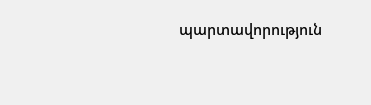պարտավորություն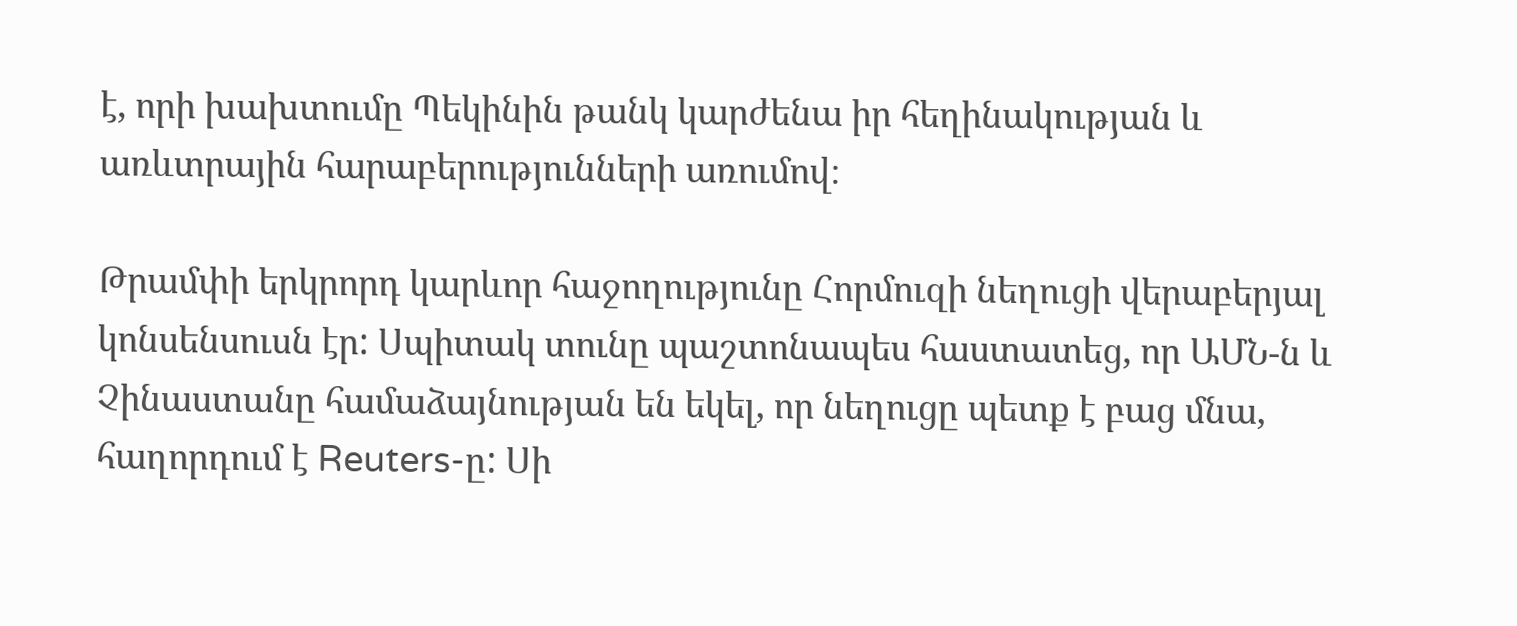է, որի խախտումը Պեկինին թանկ կարժենա իր հեղինակության և առևտրային հարաբերությունների առումով։

Թրամփի երկրորդ կարևոր հաջողությունը Հորմուզի նեղուցի վերաբերյալ կոնսենսուսն էր: Սպիտակ տունը պաշտոնապես հաստատեց, որ ԱՄՆ-ն և Չինաստանը համաձայնության են եկել, որ նեղուցը պետք է բաց մնա, հաղորդում է Reuters-ը: Սի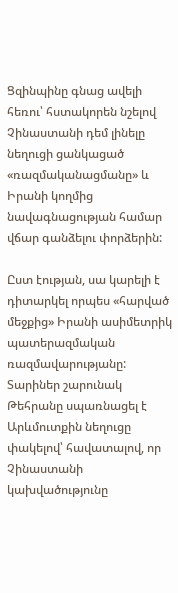Ցզինպինը գնաց ավելի հեռու՝ հստակորեն նշելով Չինաստանի դեմ լինելը նեղուցի ցանկացած «ռազմականացմանը» և Իրանի կողմից նավագնացության համար վճար գանձելու փորձերին:

Ըստ էության, սա կարելի է դիտարկել որպես «հարված մեջքից» Իրանի ասիմետրիկ պատերազմական ռազմավարությանը: Տարիներ շարունակ Թեհրանը սպառնացել է Արևմուտքին նեղուցը փակելով՝ հավատալով, որ Չինաստանի կախվածությունը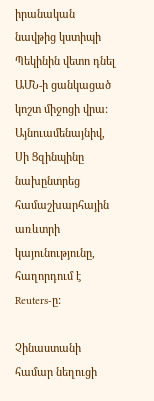իրանական նավթից կստիպի Պեկինին վետո դնել ԱՄՆ-ի ցանկացած կոշտ միջոցի վրա: Այնուամենայնիվ, Սի Ցզինպինը նախընտրեց համաշխարհային առևտրի կայունությունը, հաղորդում է Reuters-ը:

Չինաստանի համար նեղուցի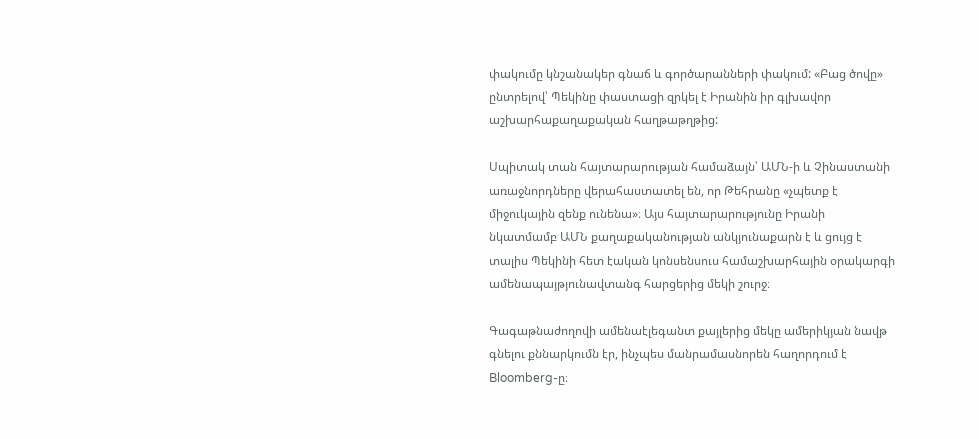փակումը կնշանակեր գնաճ և գործարանների փակում: «Բաց ծովը» ընտրելով՝ Պեկինը փաստացի զրկել է Իրանին իր գլխավոր աշխարհաքաղաքական հաղթաթղթից:

Սպիտակ տան հայտարարության համաձայն՝ ԱՄՆ-ի և Չինաստանի առաջնորդները վերահաստատել են, որ Թեհրանը «չպետք է միջուկային զենք ունենա»։ Այս հայտարարությունը Իրանի նկատմամբ ԱՄՆ քաղաքականության անկյունաքարն է և ցույց է տալիս Պեկինի հետ էական կոնսենսուս համաշխարհային օրակարգի ամենապայթյունավտանգ հարցերից մեկի շուրջ։

Գագաթնաժողովի ամենաէլեգանտ քայլերից մեկը ամերիկյան նավթ գնելու քննարկումն էր, ինչպես մանրամասնորեն հաղորդում է Bloomberg-ը։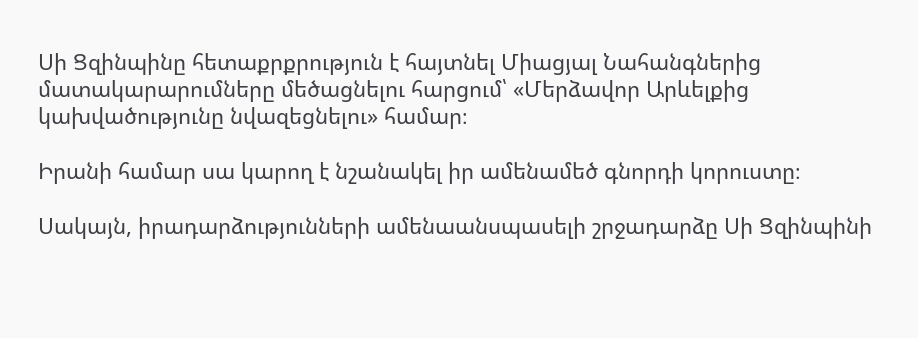Սի Ցզինպինը հետաքրքրություն է հայտնել Միացյալ Նահանգներից մատակարարումները մեծացնելու հարցում՝ «Մերձավոր Արևելքից կախվածությունը նվազեցնելու» համար։

Իրանի համար սա կարող է նշանակել իր ամենամեծ գնորդի կորուստը։

Սակայն, իրադարձությունների ամենաանսպասելի շրջադարձը Սի Ցզինպինի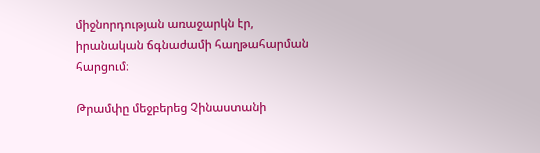միջնորդության առաջարկն էր, իրանական ճգնաժամի հաղթահարման հարցում։

Թրամփը մեջբերեց Չինաստանի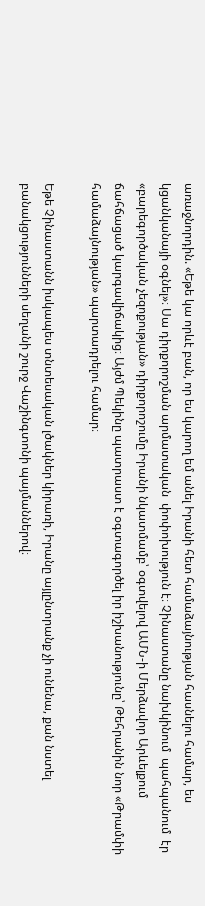առաջնորդին. «Եթե կա որևէ բան, որ ես կարող եմ անել Իրանի հետ համաձայնության հասնելու համար, ես կցանկանայի օգնել»։ Սա դիրքորոշման արմատական  փոփոխություն է։ Չինաստանը նախկինում  պահպանում  էր  «բարեգործական չեզոքության» դիրքորոշումը Իրանի նկատմամբ՝ օգտվելով ԱՄՆ-ի Մերձավոր Արևելքում ճահճացած կարգավիճակից։ Այժմ Պեկինը պատրաստ է օգտագործել իր իշխանությունը՝ Թեհրանին նոր «Թրամփի համաձայնության» պարտադրելու համար։

Եթե Չինաստանն իսկապես տնտեսական լծակներ կիրառի, Իրանը այլընտրանք չի ունենա, քան նստել բանակցությունների սեղանի շուրջ Վաշինգտոնի պայմաններով։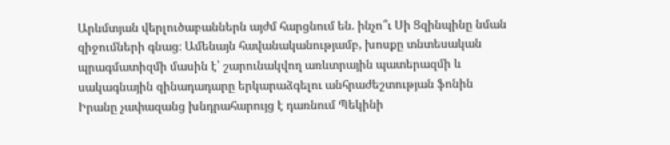Արևմտյան վերլուծաբաններն այժմ հարցնում են. ինչո՞ւ Սի Ցզինպինը նման զիջումների գնաց։ Ամենայն հավանականությամբ, խոսքը տնտեսական պրագմատիզմի մասին է՝ շարունակվող առևտրային պատերազմի և սակագնային զինադադարը երկարաձգելու անհրաժեշտության ֆոնին Իրանը չափազանց խնդրահարույց է դառնում Պեկինի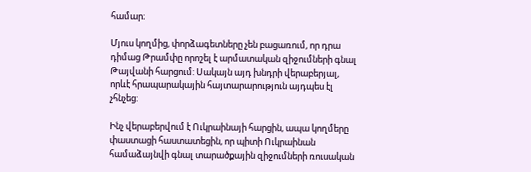համար։

Մյուս կողմից, փորձագետները չեն բացառում, որ դրա դիմաց Թրամփը որոշել է արմատական զիջումների գնալ Թայվանի հարցում: Սակայն այդ խնդրի վերաբերյալ, որևէ հրապարակային հայտարարություն այդպես էլ չհնչեց:

Ինչ վերաբերվում է Ուկրաինայի հարցին, ապա կողմերը փաստացի հաստատեցին, որ պիտի Ուկրաինան համաձայնվի գնալ տարածքային զիջումների ռուսական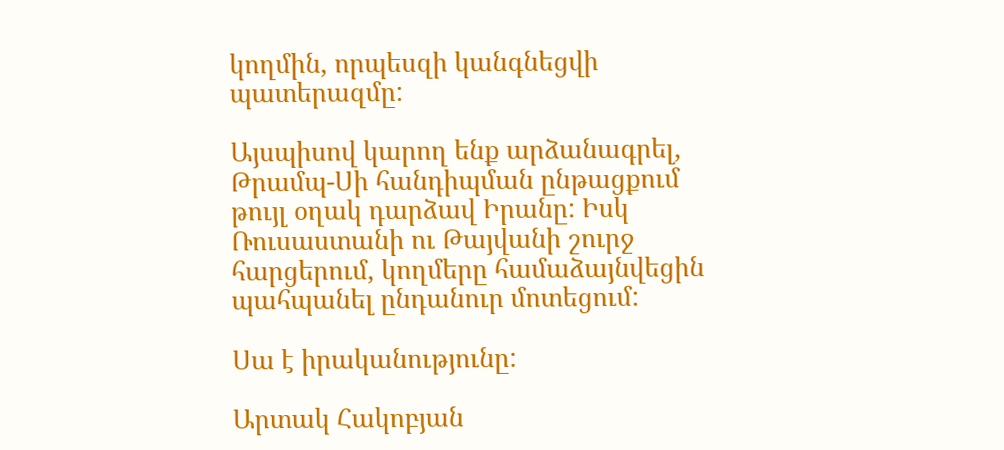կողմին, որպեսզի կանգնեցվի պատերազմը:

Այսպիսով կարող ենք արձանագրել, Թրամպ-Սի հանդիպման ընթացքում թույլ օղակ դարձավ Իրանը: Իսկ Ռուսաստանի ու Թայվանի շուրջ հարցերում, կողմերը համաձայնվեցին պահպանել ընդանուր մոտեցում:

Սա է իրականությունը:

Արտակ Հակոբյան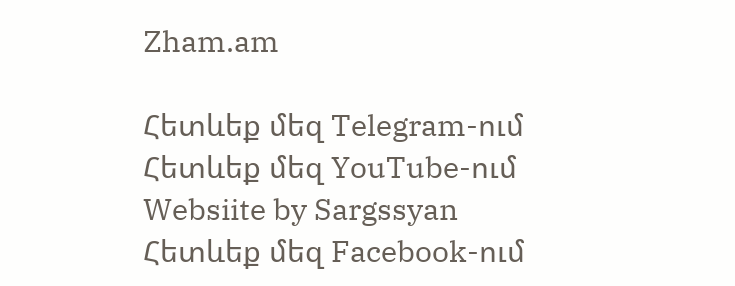Zham.am

Հետևեք մեզ Telegram-ում
Հետևեք մեզ YouTube-ում
Websiite by Sargssyan
Հետևեք մեզ Facebook-ում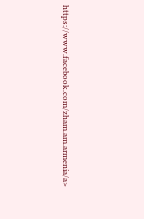https://www.facebook.com/zham.am.armenia/a>